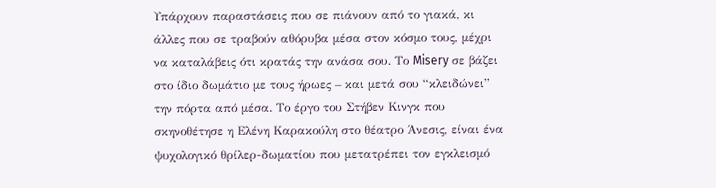Υπάρχουν παραστάσεις που σε πιάνουν από το γιακά, κι άλλες που σε τραβούν αθόρυβα μέσα στον κόσμο τους, μέχρι να καταλάβεις ότι κρατάς την ανάσα σου. Το Misery σε βάζει στο ίδιο δωμάτιο με τους ήρωες – και μετά σου “κλειδώνει” την πόρτα από μέσα. Το έργο του Στήβεν Κινγκ που σκηνοθέτησε η Ελένη Καρακούλη στο θέατρο Άνεσις, είναι ένα ψυχολογικό θρίλερ-δωματίου που μετατρέπει τον εγκλεισμό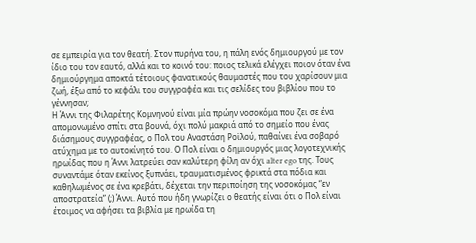σε εμπειρία για τον θεατή. Στον πυρήνα του, η πάλη ενός δημιουργού με τον ίδιο του τον εαυτό, αλλά και το κοινό του: ποιος τελικά ελέγχει ποιον όταν ένα δημιούργημα αποκτά τέτοιους φανατικούς θαυμαστές που του χαρίσουν μια ζωή, έξω από το κεφάλι του συγγραφέα και τις σελίδες του βιβλίου που το γέννησαν;
Η Άννι της Φιλαρέτης Κομνηνού είναι μία πρώην νοσοκόμα που ζει σε ένα απομονωμένο σπίτι στα βουνά, όχι πολύ μακριά από το σημείο που ένας διάσημους συγγραφέας, ο Πολ του Αναστάση Ροϊλού, παθαίνει ένα σοβαρό ατύχημα με το αυτοκίνητό του. Ο Πολ είναι ο δημιουργός μιας λογοτεχνικής ηρωίδας που η Άννι λατρεύει σαν καλύτερη φίλη αν όχι alter ego της. Τους συναντάμε όταν εκείνος ξυπνάει, τραυματισμένος φρικτά στα πόδια και καθηλωμένος σε ένα κρεβάτι, δέχεται την περιποίηση της νοσοκόμας “εν αποστρατεία” (;) Άννι. Αυτό που ήδη γνωρίζει ο θεατής είναι ότι ο Πολ είναι έτοιμος να αφήσει τα βιβλία με ηρωίδα τη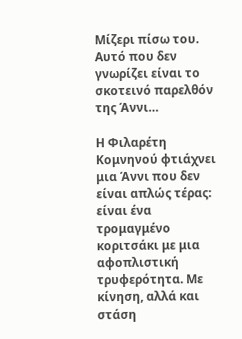Μίζερι πίσω του. Αυτό που δεν γνωρίζει είναι το σκοτεινό παρελθόν της Άννι…

Η Φιλαρέτη Κομνηνού φτιάχνει μια Άννι που δεν είναι απλώς τέρας: είναι ένα τρομαγμένο κοριτσάκι με μια αφοπλιστική τρυφερότητα. Με κίνηση, αλλά και στάση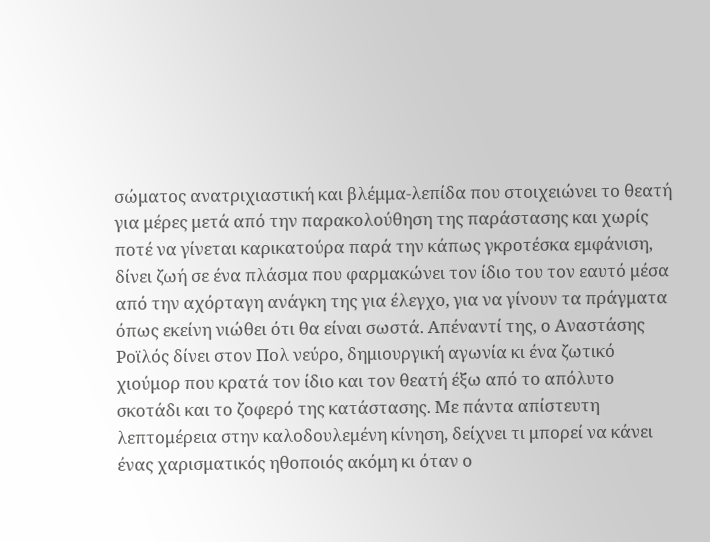σώματος ανατριχιαστική και βλέμμα-λεπίδα που στοιχειώνει το θεατή για μέρες μετά από την παρακολούθηση της παράστασης και χωρίς ποτέ να γίνεται καρικατούρα παρά την κάπως γκροτέσκα εμφάνιση, δίνει ζωή σε ένα πλάσμα που φαρμακώνει τον ίδιο του τον εαυτό μέσα από την αχόρταγη ανάγκη της για έλεγχο, για να γίνουν τα πράγματα όπως εκείνη νιώθει ότι θα είναι σωστά. Απέναντί της, ο Αναστάσης Ροϊλός δίνει στον Πολ νεύρο, δημιουργική αγωνία κι ένα ζωτικό χιούμορ που κρατά τον ίδιο και τον θεατή έξω από το απόλυτο σκοτάδι και το ζοφερό της κατάστασης. Με πάντα απίστευτη λεπτομέρεια στην καλοδουλεμένη κίνηση, δείχνει τι μπορεί να κάνει ένας χαρισματικός ηθοποιός ακόμη κι όταν ο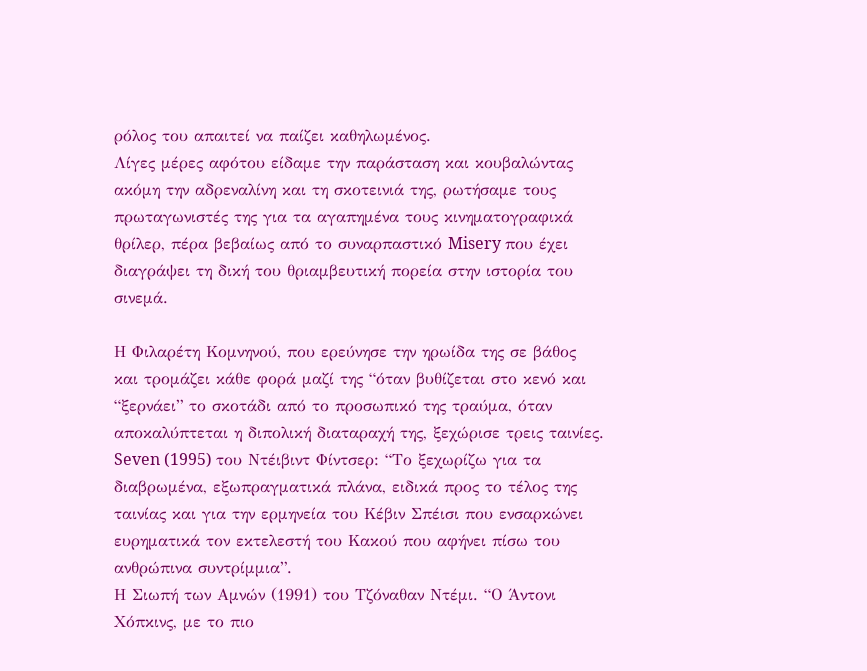ρόλος του απαιτεί να παίζει καθηλωμένος.
Λίγες μέρες αφότου είδαμε την παράσταση και κουβαλώντας ακόμη την αδρεναλίνη και τη σκοτεινιά της, ρωτήσαμε τους πρωταγωνιστές της για τα αγαπημένα τους κινηματογραφικά θρίλερ, πέρα βεβαίως από το συναρπαστικό Misery που έχει διαγράψει τη δική του θριαμβευτική πορεία στην ιστορία του σινεμά.

Η Φιλαρέτη Κομνηνού, που ερεύνησε την ηρωίδα της σε βάθος και τρομάζει κάθε φορά μαζί της “όταν βυθίζεται στο κενό και “ξερνάει” το σκοτάδι από το προσωπικό της τραύμα, όταν αποκαλύπτεται η διπολική διαταραχή της, ξεχώρισε τρεις ταινίες.
Seven (1995) του Ντέιβιντ Φίντσερ: “Το ξεχωρίζω για τα διαβρωμένα, εξωπραγματικά πλάνα, ειδικά προς το τέλος της ταινίας και για την ερμηνεία του Κέβιν Σπέισι που ενσαρκώνει ευρηματικά τον εκτελεστή του Κακού που αφήνει πίσω του ανθρώπινα συντρίμμια”.
Η Σιωπή των Αμνών (1991) του Τζόναθαν Ντέμι. “Ο Άντονι Χόπκινς, με το πιο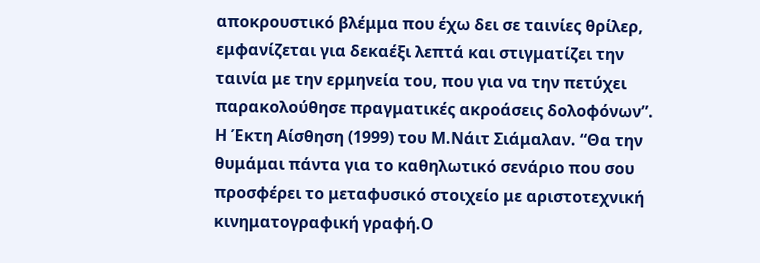αποκρουστικό βλέμμα που έχω δει σε ταινίες θρίλερ, εμφανίζεται για δεκαέξι λεπτά και στιγματίζει την ταινία με την ερμηνεία του, που για να την πετύχει παρακολούθησε πραγματικές ακροάσεις δολοφόνων”.
Η Έκτη Αίσθηση (1999) του Μ.Νάιτ Σιάμαλαν. “Θα την θυμάμαι πάντα για το καθηλωτικό σενάριο που σου προσφέρει το μεταφυσικό στοιχείο με αριστοτεχνική κινηματογραφική γραφή.Ο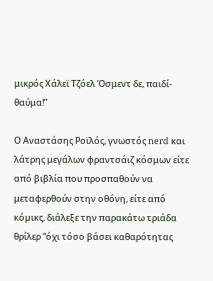μικρός Χάλεϊ Τζόελ Όσμεντ δε, παιδί-θαύμα!”

Ο Αναστάσης Ροϊλός, γνωστός nerd και λάτρης μεγάλων φραντσάιζ κόσμων είτε από βιβλία που προσπαθούν να μεταφερθούν στην οθόνη, είτε από κόμικς, διάλεξε την παρακάτω τριάδα θρίλερ “όχι τόσο βάσει καθαρότητας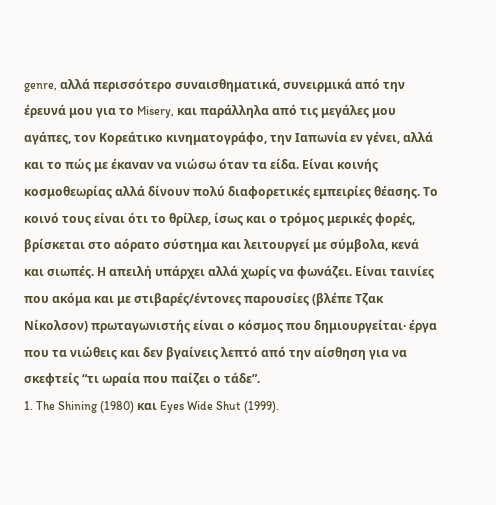genre, αλλά περισσότερο συναισθηματικά, συνειρμικά από την έρευνά μου για το Misery, και παράλληλα από τις μεγάλες μου αγάπες, τον Κορεάτικο κινηματογράφο, την Ιαπωνία εν γένει, αλλά και το πώς με έκαναν να νιώσω όταν τα είδα. Είναι κοινής κοσμοθεωρίας αλλά δίνουν πολύ διαφορετικές εμπειρίες θέασης. Το κοινό τους είναι ότι το θρίλερ, ίσως και ο τρόμος μερικές φορές, βρίσκεται στο αόρατο σύστημα και λειτουργεί με σύμβολα, κενά και σιωπές. Η απειλή υπάρχει αλλά χωρίς να φωνάζει. Είναι ταινίες που ακόμα και με στιβαρές/έντονες παρουσίες (βλέπε Τζακ Νίκολσον) πρωταγωνιστής είναι ο κόσμος που δημιουργείται· έργα που τα νιώθεις και δεν βγαίνεις λεπτό από την αίσθηση για να σκεφτείς “τι ωραία που παίζει ο τάδε”.
1. The Shining (1980) και Eyes Wide Shut (1999).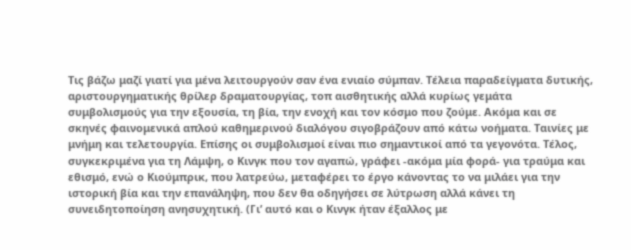Τις βάζω μαζί γιατί για μένα λειτουργούν σαν ένα ενιαίο σύμπαν. Τέλεια παραδείγματα δυτικής, αριστουργηματικής θρίλερ δραματουργίας, τοπ αισθητικής αλλά κυρίως γεμάτα συμβολισμούς για την εξουσία, τη βία, την ενοχή και τον κόσμο που ζούμε. Ακόμα και σε σκηνές φαινομενικά απλού καθημερινού διαλόγου σιγοβράζουν από κάτω νοήματα. Ταινίες με μνήμη και τελετουργία. Επίσης οι συμβολισμοί είναι πιο σημαντικοί από τα γεγονότα. Τέλος, συγκεκριμένα για τη Λάμψη, ο Κινγκ που τον αγαπώ, γράφει -ακόμα μία φορά- για τραύμα και εθισμό, ενώ ο Κιούμπρικ, που λατρεύω, μεταφέρει το έργο κάνοντας το να μιλάει για την ιστορική βία και την επανάληψη, που δεν θα οδηγήσει σε λύτρωση αλλά κάνει τη συνειδητοποίηση ανησυχητική. (Γι’ αυτό και ο Κινγκ ήταν έξαλλος με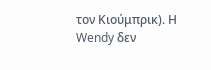τον Κιούμπρικ). Η Wendy δεν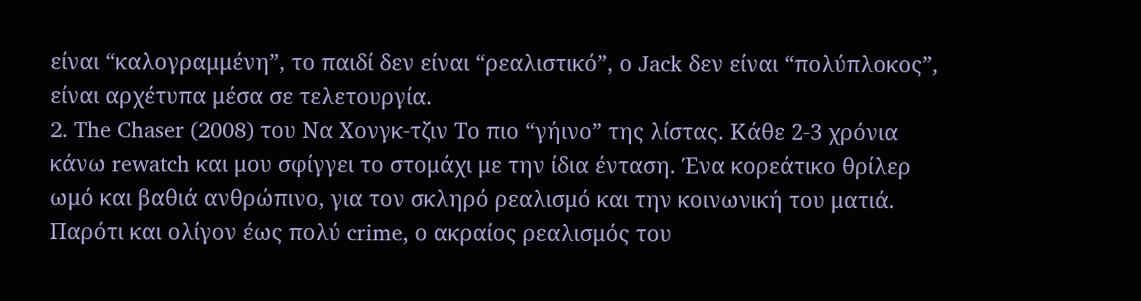είναι “καλογραμμένη”, το παιδί δεν είναι “ρεαλιστικό”, ο Jack δεν είναι “πολύπλοκος”, είναι αρχέτυπα μέσα σε τελετουργία.
2. The Chaser (2008) του Να Χονγκ-τζιν Το πιο “γήινο” της λίστας. Κάθε 2-3 χρόνια κάνω rewatch και μου σφίγγει το στομάχι με την ίδια ένταση. Ένα κορεάτικο θρίλερ ωμό και βαθιά ανθρώπινο, για τον σκληρό ρεαλισμό και την κοινωνική του ματιά. Παρότι και ολίγον έως πολύ crime, ο ακραίος ρεαλισμός του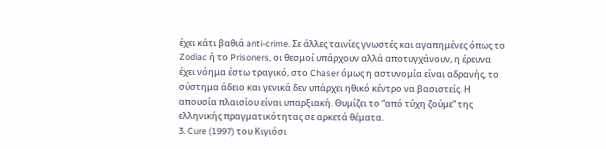έχει κάτι βαθιά anti-crime. Σε άλλες ταινίες γνωστές και αγαπημένες όπως το Zodiac ή το Prisoners, οι θεσμοί υπάρχουν αλλά αποτυγχάνουν, η έρευνα έχει νόημα έστω τραγικό, στο Chaser όμως η αστυνομία είναι αδρανής, το σύστημα άδειο και γενικά δεν υπάρχει ηθικό κέντρο να βασιστείς. Η απουσία πλαισίου είναι υπαρξιακή. Θυμίζει το “από τύχη ζούμε” της ελληνικής πραγματικότητας σε αρκετά θέματα.
3. Cure (1997) του Κιγιόσι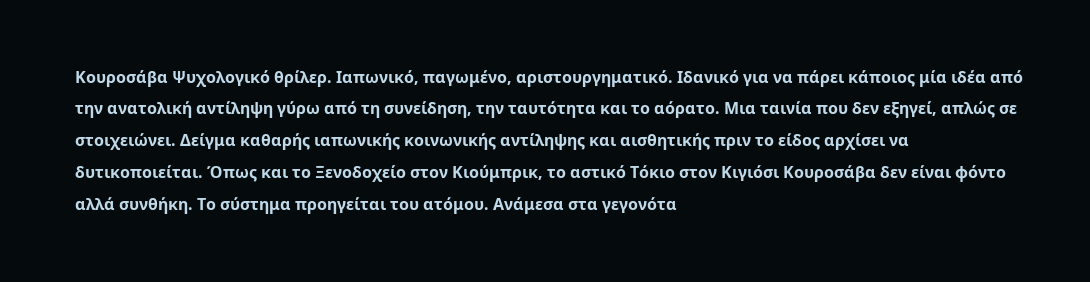Κουροσάβα Ψυχολογικό θρίλερ. Ιαπωνικό, παγωμένο, αριστουργηματικό. Ιδανικό για να πάρει κάποιος μία ιδέα από την ανατολική αντίληψη γύρω από τη συνείδηση, την ταυτότητα και το αόρατο. Μια ταινία που δεν εξηγεί, απλώς σε στοιχειώνει. Δείγμα καθαρής ιαπωνικής κοινωνικής αντίληψης και αισθητικής πριν το είδος αρχίσει να δυτικοποιείται. Όπως και το Ξενοδοχείο στον Κιούμπρικ, το αστικό Τόκιο στον Κιγιόσι Κουροσάβα δεν είναι φόντο αλλά συνθήκη. Το σύστημα προηγείται του ατόμου. Ανάμεσα στα γεγονότα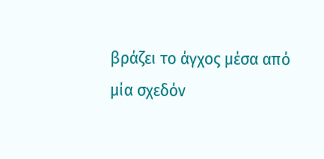βράζει το άγχος μέσα από μία σχεδόν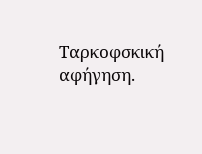Ταρκοφσκική αφήγηση.